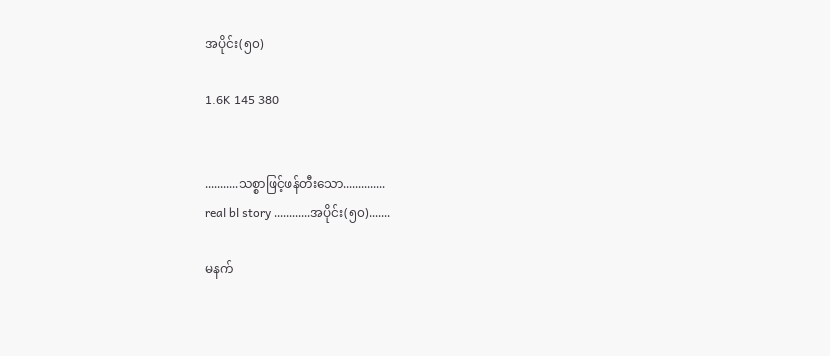အပိုင်း(၅၀)

1.6K 145 380


...........သစ္စာဖြင့်ဖန်တီးသော..............
real bl story ............အပိုင်း(၅၀).......

မနက်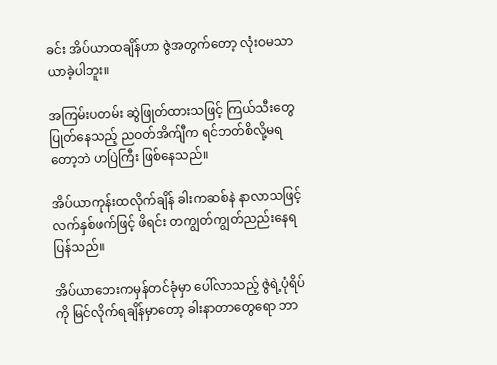ခင်း အိပ်ယာထချိန်ဟာ ဇွဲအတွက်တော့ လုံးဝမသာယာခဲ့ပါဘူး။

အကြမ်းပတမ်း ဆွဲဖြုတ်ထားသဖြင့် ကြယ်သီးတွေပြုတ်နေသည့် ညဝတ်အိက်ျီက ရင်ဘတ်စိလို့မရတော့ဘဲ ဟပြဲကြီး ဖြစ်နေသည်။

အိပ်ယာကုန်းထလိုက်ချိန် ခါးကဆစ်နဲ နာလာသဖြင့် လက်နှစ်ဖက်ဖြင့် ဖိရင်း တကျွတ်ကျွတ်ညည်းနေရပြန်သည်။

အိပ်ယာဘေးကမှန်တင်ခုံမှာ ပေါ်လာသည့် ဇွဲရဲ့ပုံရိပ်ကို မြင်လိုက်ရချိန်မှာတော့ ခါးနာတာတွေရော ဘာ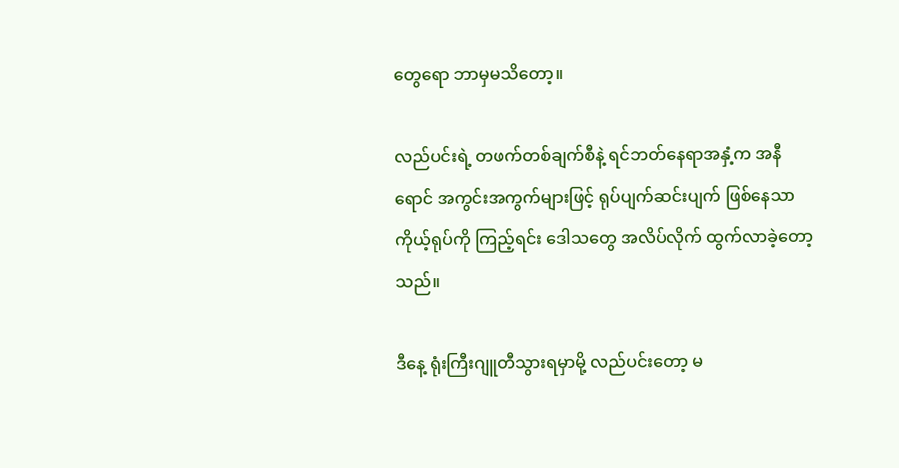တွေရော ဘာမှမသိတော့။

လည်ပင်းရဲ့ တဖက်တစ်ချက်စီနဲ့ ရင်ဘတ်နေရာအနှံ့က အနီရောင် အကွင်းအကွက်များဖြင့် ရုပ်ပျက်ဆင်းပျက် ဖြစ်နေသာ ကိုယ့်ရုပ်ကို ကြည့်ရင်း ဒေါသတွေ အလိပ်လိုက် ထွက်လာခဲ့တော့သည်။

ဒီနေ့ ရုံးကြီးဂျူတီသွားရမှာမို့ လည်ပင်းတော့ မ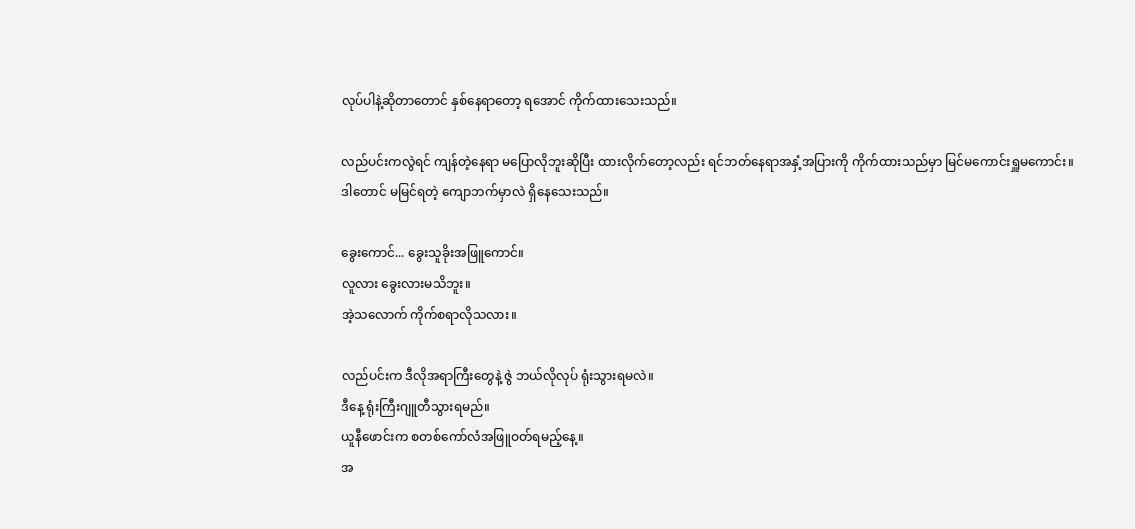လုပ်ပါနဲ့ဆိုတာတောင် နှစ်နေရာတော့ ရအောင် ကိုက်ထားသေးသည်။

လည်ပင်းကလွဲရင် ကျန်တဲ့နေရာ မပြောလိုဘူးဆိုပြီး ထားလိုက်တော့လည်း ရင်ဘတ်နေရာအနှံ့အပြားကို ကိုက်ထားသည်မှာ မြင်မကောင်းရှူမကောင်း။
ဒါတောင် မမြင်ရတဲ့ ကျောဘက်မှာလဲ ရှိနေသေးသည်။

ခွေးကောင်... ခွေးသူခိုးအဖြူကောင်။
လူလား ခွေးလားမသိဘူး။
အဲ့သလောက် ကိုက်စရာလိုသလား။

လည်ပင်းက ဒီလိုအရာကြီးတွေနဲ့ ဇွဲ ဘယ်လိုလုပ် ရုံးသွားရမလဲ။
ဒီနေ့ ရုံးကြီးဂျူတီသွားရမည်။
ယူနီဖောင်းက စတစ်ကော်လံအဖြူဝတ်ရမည့်နေ့။
အ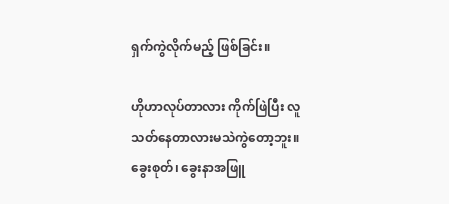ရှက်ကွဲလိုက်မည့် ဖြစ်ခြင်း။

ဟိုဟာလုပ်တာလား ကိုက်ဖြဲပြီး လူသတ်နေတာလားမသဲကွဲတော့ဘူး။
ခွေးစုတ်၊ ခွေးနာအဖြူ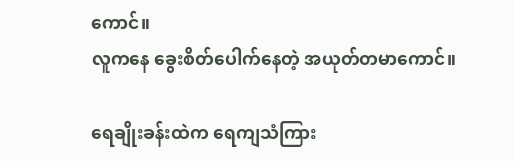ကောင်။
လူကနေ ခွေးစိတ်ပေါက်နေတဲ့ အယုတ်တမာကောင်။

ရေချိုးခန်းထဲက ရေကျသံကြား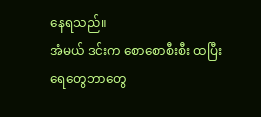နေရသည်။
အံမယ် ဒင်းက စောစောစီးစီး ထပြီး ရေတွေဘာတွေ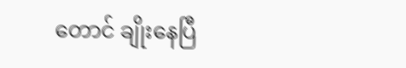တောင် ချိုးနေပြီ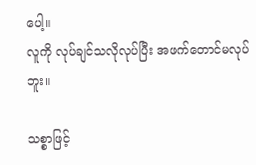ပေါ့။
လူကို လုပ်ချင်သလိုလုပ်ပြီး အဖက်တောင်မလုပ်ဘူး။

သစ္စာဖြင့်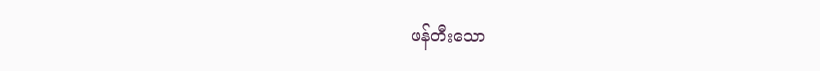ဖန်တီးသော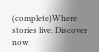(complete)Where stories live. Discover now